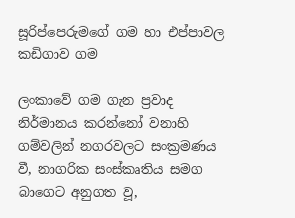සූරිප්පෙරුමගේ ගම හා එප්පාවල කඩිගාව ගම

ලංකාවේ ගම ගැන ප්‍රවාද නිර්මානය කරන්නෝ වනාහි ගම්වලින් නගරවලට සංක්‍රමණය වී, නාගරික සංස්කෘතිය සමග බාගෙට අනුගත වූ,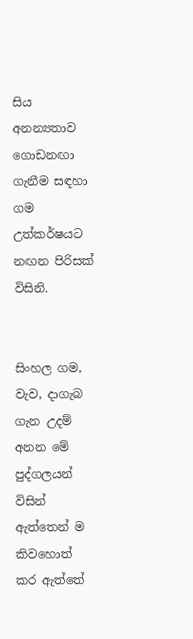සිය අනන්‍යතාව ගොඩනඟා ගැනීම සඳහා ගම උත්කර්ෂයට නඟන පිරිසක් විසිනි.


සිංහල ගම, වැව, දාගැබ ගැන උදම් අනන මේ පුද්ගලයන් විසින් ඇත්තෙන් ම කිවහොත් කර ඇත්තේ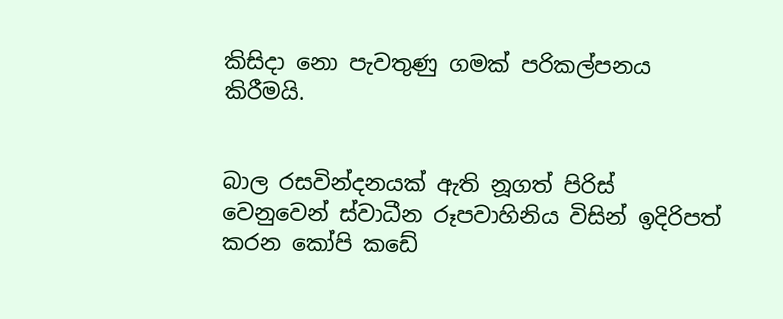කිසිදා නො පැවතුණු ගමක් පරිකල්පනය කිරීමයි.


බාල රසවින්දනයක් ඇති නූගත් පිරිස් වෙනුවෙන් ස්වාධීන රූපවාහිනිය විසින් ඉදිරිපත් කරන කෝපි කඩේ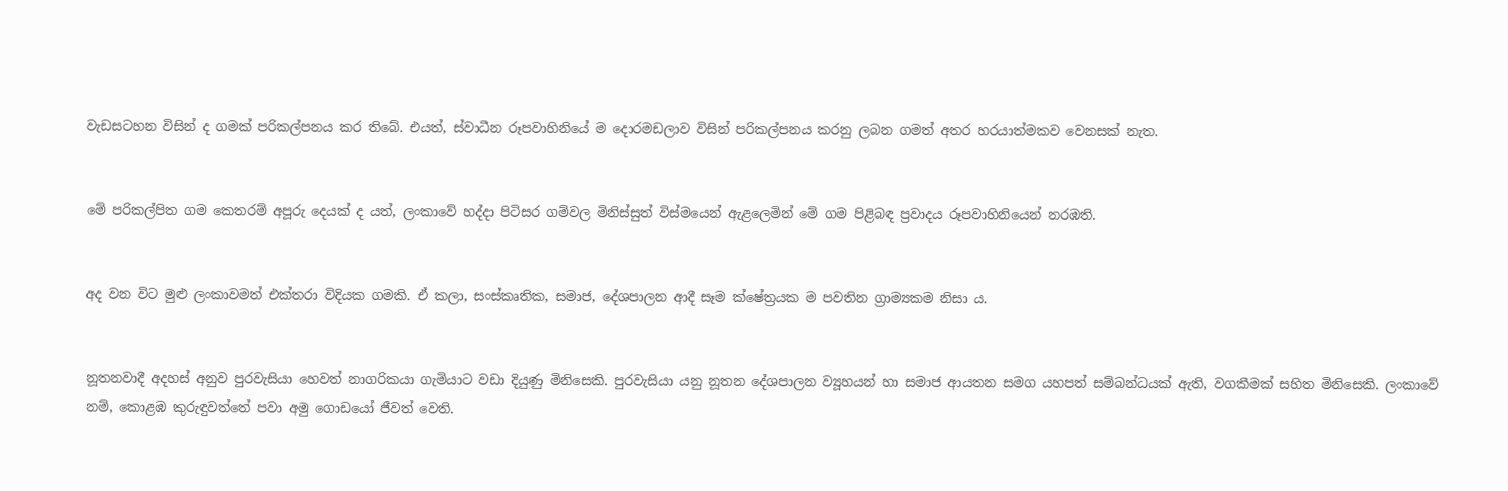වැඩසටහන විසින් ද ගමක් පරිකල්පනය කර තිබේ. එයත්, ස්වාධීන රූපවාහිනියේ ම දොරමඩලාව විසින් පරිකල්පනය කරනු ලබන ගමත් අතර හරයාත්මකව වෙනසක් නැත.


මේ පරිකල්පිත ගම කෙතරම් අපූරු දෙයක් ද යත්, ලංකාවේ හද්දා පිටිසර ගම්වල මිනිස්සුත් විස්මයෙන් ඇළලෙමින් මේ ගම පිළිබඳ ප්‍රවාදය රූපවාහිනියෙන් නරඹති.


අද වන විට මුළු ලංකාවමත් එක්තරා විදියක ගමකි. ඒ කලා, සංස්කෘතික, සමාජ, දේශපාලන ආදී සෑම ක්ෂේත්‍රයක ම පවතින ග්‍රාම්‍යකම නිසා ය.


නූතනවාදී අදහස් අනුව පුරවැසියා හෙවත් නාගරිකයා ගැමියාට වඩා දියුණු මිනිසෙකි. පුරවැසියා යනු නූතන දේශපාලන ව්‍යූහයන් හා සමාජ ආයතන සමග යහපත් සම්බන්ධයක් ඇති, වගකීමක් සහිත මිනිසෙකි. ලංකාවේ නම්, කොළඹ කුරුඳුවත්තේ පවා අමු ගොඩයෝ ජීවත් වෙති.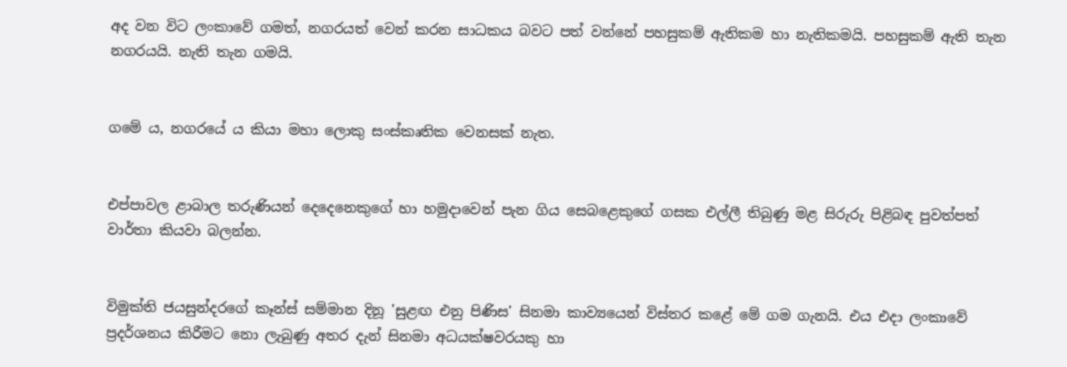අද වන විට ලංකාවේ ගමත්, නගරයත් වෙන් කරන සාධකය බවට පත් වන්නේ පහසුකම් ඇතිකම හා නැතිකමයි. පහසුකම් ඇති තැන නගරයයි. නැති තැන ගමයි.


ගමේ ය, නගරයේ ය කියා මහා ලොකු සංස්කෘතික වෙනසක් නැත.


එප්පාවල ළාබාල තරුණියන් දෙදෙනෙකුගේ හා හමුදාවෙන් පැන ගිය සෙබළෙකුගේ ගසක එල්ලී තිබුණු මළ සිරුරු පිළිබඳ පුවත්පත් වාර්තා කියවා බලන්න.


විමුක්ති ජයසුන්දරගේ කෑන්ස් සම්මාන දිනූ 'සුළඟ එනු පිණිස' සිනමා කාව්‍යයෙන් විස්තර කළේ මේ ගම ගැනයි. එය එදා ලංකාවේ ප්‍රදර්ශනය කිරීමට නො ලැබුණු අතර දැන් සිනමා අධයක්ෂවරයකු හා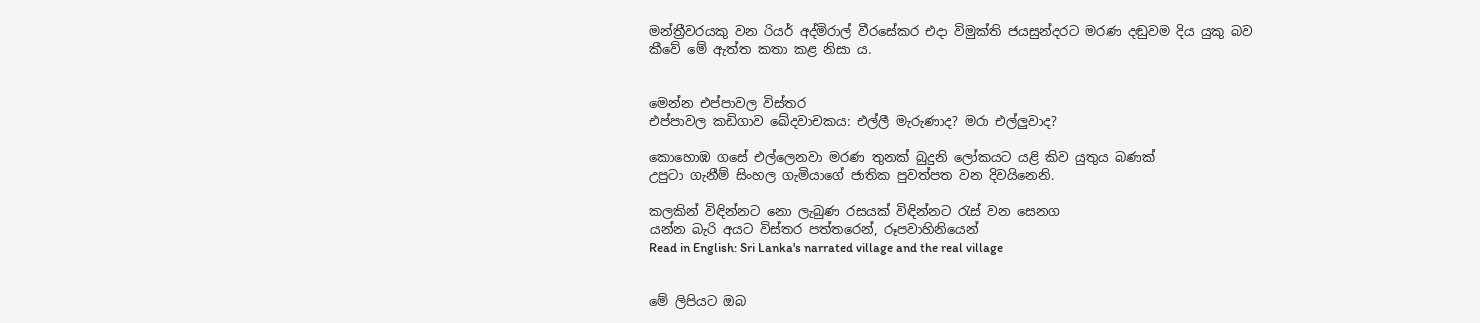මන්ත්‍රීවරයකු වන රියර් අද්මිරාල් වීරසේකර එදා විමුක්ති ජයසුන්දරට මරණ දඬුවම දිය යුකු බව කීවේ මේ ඇත්ත කතා කළ නිසා ය.


මෙන්න එප්පාවල විස්තර
එප්පාවල කඩිගාව ඛේදවාචකය: එල්ලී මැරුණාද? මරා එල්ලුවාද?

කොහොඹ ගසේ එල්ලෙනවා මරණ තුනක්‌ බුදුනි ලෝකයට යළි කිව යුතුය බණක්‌
උපුටා ගැනීම් සිංහල ගැමියාගේ ජාතික පුවත්පත වන දිවයිනෙනි.

කලකින් විඳින්නට නො ලැබුණ රසයක් විඳින්නට රැස් වන සෙනග
යන්න බැරි අයට විස්තර පත්තරෙන්, රූපවාහිනියෙන්
Read in English: Sri Lanka's narrated village and the real village


මේ ලිපියට ඔබ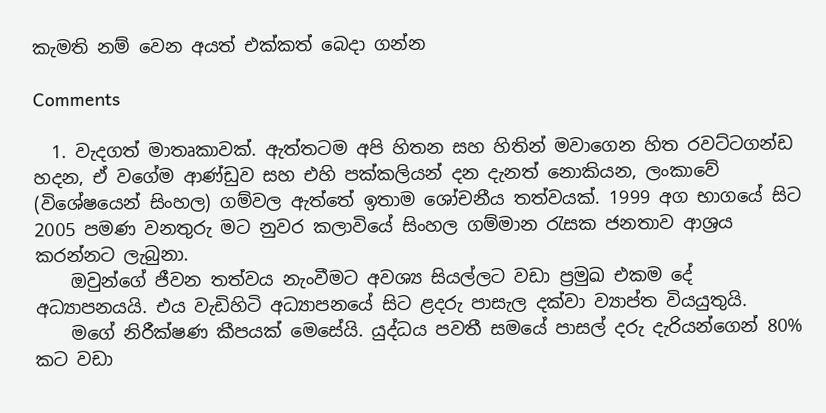කැමති නම් වෙන අයත් එක්කත් බෙදා ගන්න

Comments

  1. වැදගත් මාතෘකාවක්. ඇත්තටම අපි හිතන සහ හිතින් මවාගෙන හිත රවට්ටගන්ඩ හදන, ඒ වගේම ආණ්ඩුව සහ එහි පක්කලියන් දන දැනත් නොකියන, ලංකාවේ (විශේෂයෙන් සිංහල) ගම්වල ඇත්තේ ඉතාම ශෝචනීය තත්වයක්. 1999 අග භාගයේ සිට 2005 පමණ වනතුරු මට නුවර කලාවියේ සිංහල ගම්මාන රැසක ජනතාව ආශ්‍රය කරන්නට ලැබුනා.
    ඔවුන්ගේ ජීවන තත්වය නැංවීමට අවශ්‍ය සියල්ලට වඩා ප්‍රමුඛ එකම දේ අධ්‍යාපනයයි. එය වැඩිහිටි අධ්‍යාපනයේ සිට ළදරු පාසැල දක්වා ව්‍යාප්ත වියයුතුයි.
    මගේ නිරීක්ෂණ කීපයක් මෙසේයි. යුද්ධය පවතී සමයේ පාසල් දරු දැරියන්ගෙන් 80% කට වඩා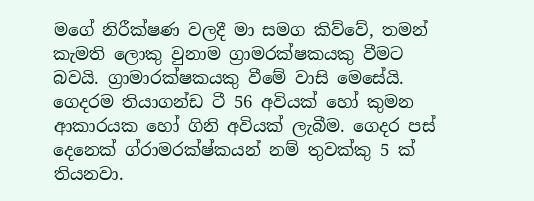මගේ නිරීක්ෂණ වලදී මා සමග කිව්වේ, තමන් කැමති ලොකු වුනාම ග්‍රාමරක්ෂකයකු වීමට බවයි. ග්‍රාමාරක්ෂකයකු වීමේ වාසි මෙසේයි. ගෙදරම තියාගන්ඩ ටී 56 අවියක් හෝ කුමන ආකාරයක හෝ ගිනි අවියක් ලැබීම. ගෙදර පස් දෙනෙක් ග්රාමරක්ෂ්කයන් නම් තුවක්කු 5 ක් තියනවා.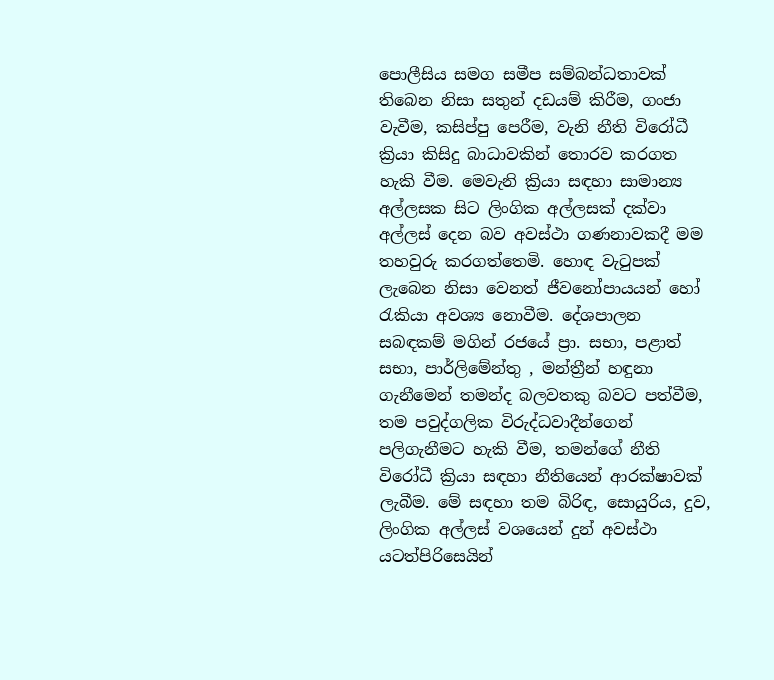පොලීසිය සමග සමීප සම්බන්ධතාවක් තිබෙන නිසා සතුන් දඩයම් කිරීම, ගංජා වැවීම, කසිප්පු පෙරීම, වැනි නීති විරෝධී ක්‍රියා කිසිදු බාධාවකින් තොරව කරගත හැකි වීම. මෙවැනි ක්‍රියා සඳහා සාමාන්‍ය අල්ලසක සිට ලිංගික අල්ලසක් දක්වා අල්ලස් දෙන බව අවස්ථා ගණනාවකදී මම තහවුරු කරගත්තෙමි. හොඳ වැටුපක් ලැබෙන නිසා වෙනත් ජීවනෝපායයන් හෝ රැකියා අවශ්‍ය නොවීම. දේශපාලන සබඳකම් මගින් රජයේ ප්‍රා. සභා, පළාත් සභා, පාර්ලිමේන්තු , මන්ත්‍රීන් හඳුනා ගැනීමෙන් තමන්ද බලවතකු බවට පත්වීම, තම පවුද්ගලික විරුද්ධවාදීන්ගෙන් පලිගැනීමට හැකි වීම, තමන්ගේ නීති විරෝධී ක්‍රියා සඳහා නීතියෙන් ආරක්ෂාවක් ලැබීම. මේ සඳහා තම බිරිඳ, සොයුරිය, දුව, ලිංගික අල්ලස් වශයෙන් දුන් අවස්ථා යටත්පිරිසෙයින්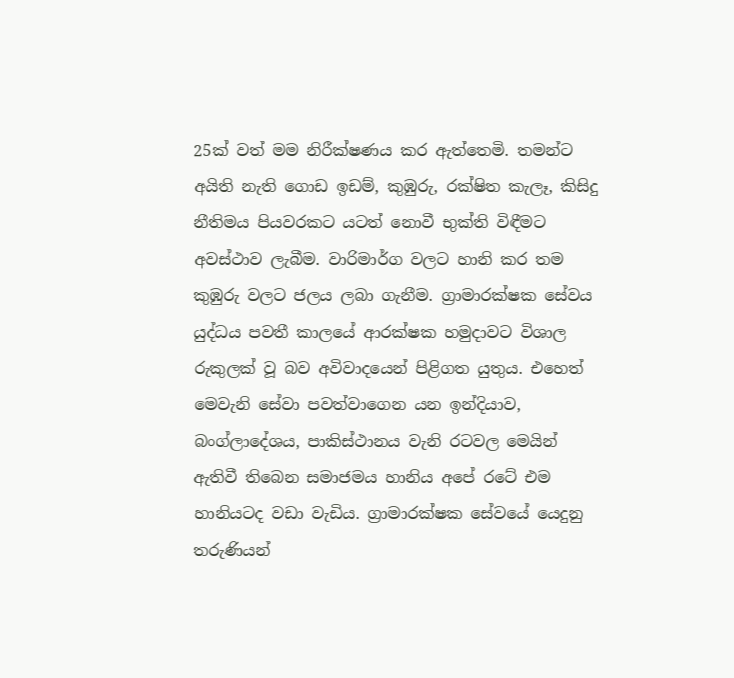25ක් වත් මම නිරීක්ෂණය කර ඇත්තෙමි. තමන්ට අයිති නැති ගොඩ ඉඩම්, කුඹුරු, රක්ෂිත කැලෑ, කිසිදු නීතිමය පියවරකට යටත් නොවී භුක්ති විඳීමට අවස්ථාව ලැබීම. වාරිමාර්ග වලට හානි කර තම කුඹුරු වලට ජලය ලබා ගැනීම. ග්‍රාමාරක්ෂක සේවය යුද්ධය පවතී කාලයේ ආරක්ෂක හමුදාවට විශාල රුකුලක් වූ බව අවිවාදයෙන් පිළිගත යුතුය. එහෙත් මෙවැනි සේවා පවත්වාගෙන යන ඉන්දියාව, බංග්ලාදේශය, පාකිස්ථානය වැනි රටවල මෙයින් ඇතිවී තිබෙන සමාජමය හානිය අපේ රටේ එම හානියටද වඩා වැඩිය. ග්‍රාමාරක්ෂක සේවයේ යෙදුනු තරුණියන්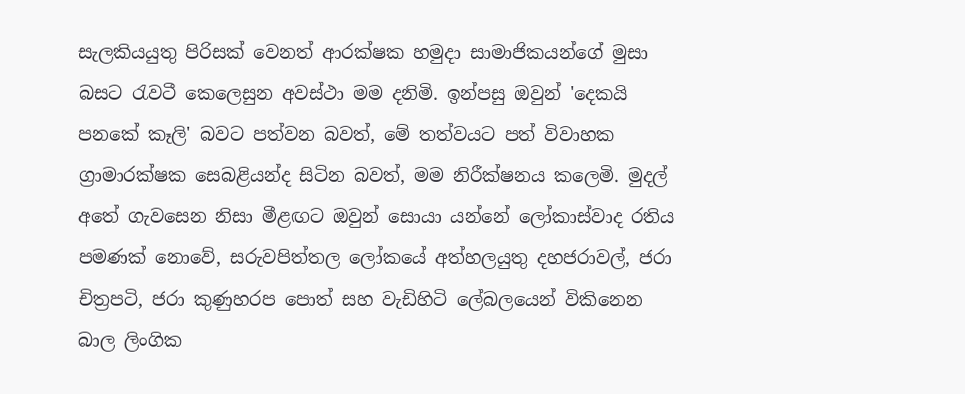සැලකියයුතු පිරිසක් වෙනත් ආරක්ෂක හමුදා සාමාජිකයන්ගේ මුසා බසට රැවටී කෙලෙසුන අවස්ථා මම දනිමි. ඉන්පසු ඔවුන් 'දෙකයි පනකේ කෑලි' බවට පත්වන බවත්, මේ තත්වයට පත් විවාහක ග්‍රාමාරක්ෂක සෙබළියන්ද සිටින බවත්, මම නිරීක්ෂනය කලෙමි. මුදල් අතේ ගැවසෙන නිසා මීළඟට ඔවුන් සොයා යන්නේ ලෝකාස්වාද රතිය පමණක් නොවේ, සරුවපිත්තල ලෝකයේ අත්හලයුතු දහජරාවල්, ජරා චිත්‍රපටි, ජරා කුණුහරප පොත් සහ වැඩිහිටි ලේබලයෙන් විකිනෙන බාල ලිංගික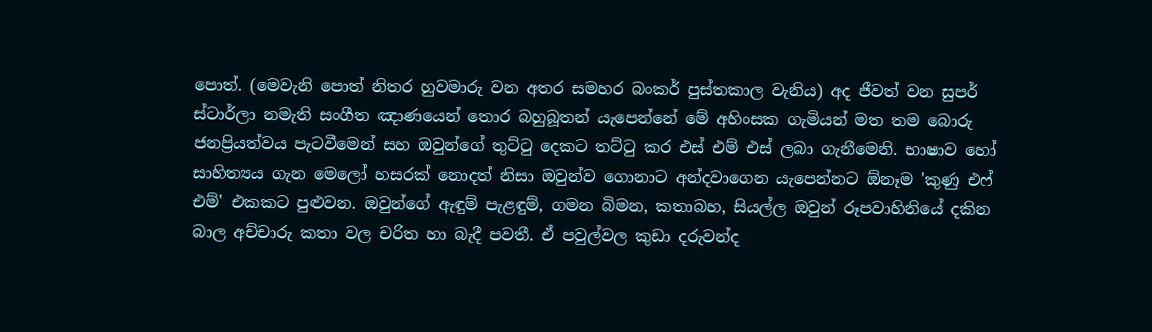පොත්. (මෙවැනි පොත් නිතර හුවමාරු වන අතර සමහර බංකර් පුස්තකාල වැනිය) අද ජීවත් වන සුපර් ස්ටාර්ලා නමැති සංගීත ඤාණයෙන් තොර බහුබූතන් යැපෙන්නේ මේ අහිංසක ගැමියන් මත තම බොරු ජනප්‍රියත්වය පැටවීමෙන් සහ ඔවුන්ගේ තුට්ටු දෙකට තට්ටු කර එස් එම් එස් ලබා ගැනීමෙනි. භාෂාව හෝ සාහිත්‍යය ගැන මෙලෝ හසරක් නොදත් නිසා ඔවුන්ව ගොනාට අන්දවාගෙන යැපෙන්නට ඕනෑම 'කුණු එෆ් එම්' එකකට පුළුවන. ඔවුන්ගේ ඇඳුම් පැළඳුම්, ගමන බිමන, කතාබහ, සියල්ල ඔවුන් රූපවාහිනියේ දකින බාල අච්චාරු කතා වල චරිත හා බැදී පවතී. ඒ පවුල්වල කුඩා දරුවන්ද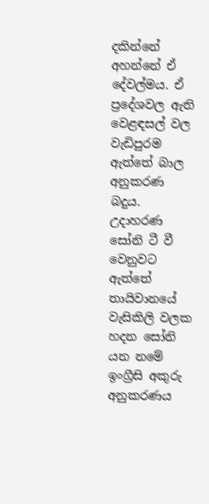දකින්නේ අහන්නේ ඒ දේවල්මය. ඒ ප්‍රදේශවල ඇති වෙළඳසල් වල වැඩිපුරම ඇත්තේ බාල අනුකරණ බදුය. උදාහරණ සෝනි ටී වී වෙනුවට ඇත්තේ තායිවානයේ වැසිකිලි වලක හදන සෝනි යන නමේ ඉංග්‍රීසි අකුරු අනුකරණය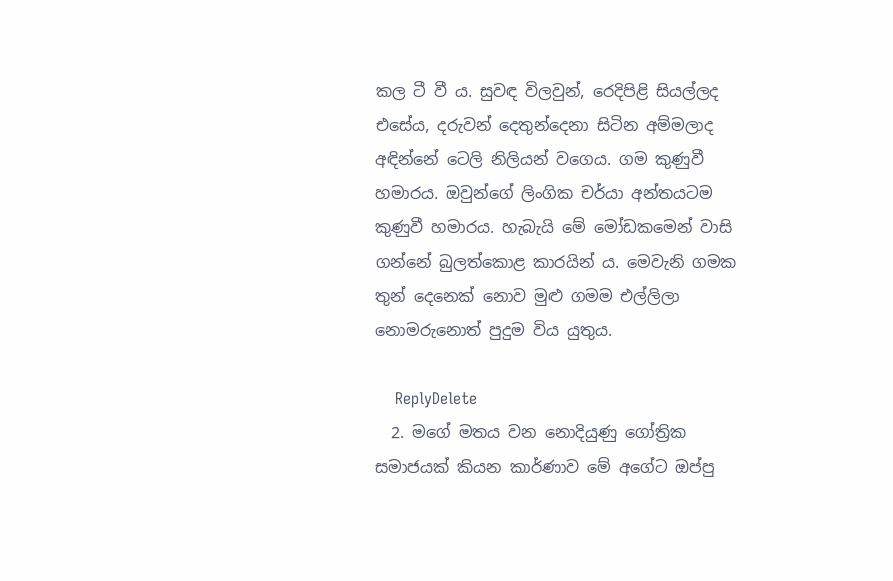කල ටී වී ය. සුවඳ විලවුන්, රෙදිපිළි සියල්ලද එසේය, දරුවන් දෙතුන්දෙනා සිටින අම්මලාද අඳින්නේ ටෙලි නිලියන් වගෙය. ගම කුණුවී හමාරය. ඔවුන්ගේ ලිංගික චර්යා අන්තයටම කුණුවී හමාරය. හැබැයි මේ මෝඩකමෙන් වාසි ගන්නේ බුලත්කොළ කාරයින් ය. මෙවැනි ගමක තුන් දෙනෙක් නොව මුළු ගමම එල්ලිලා නොමරුනොත් පුදුම විය යුතුය.

    ReplyDelete
  2. මගේ මතය වන නොදියුණු ගෝත්‍රික සමාජයක් කියන කාර්ණාව මේ අගේට ඔප්පු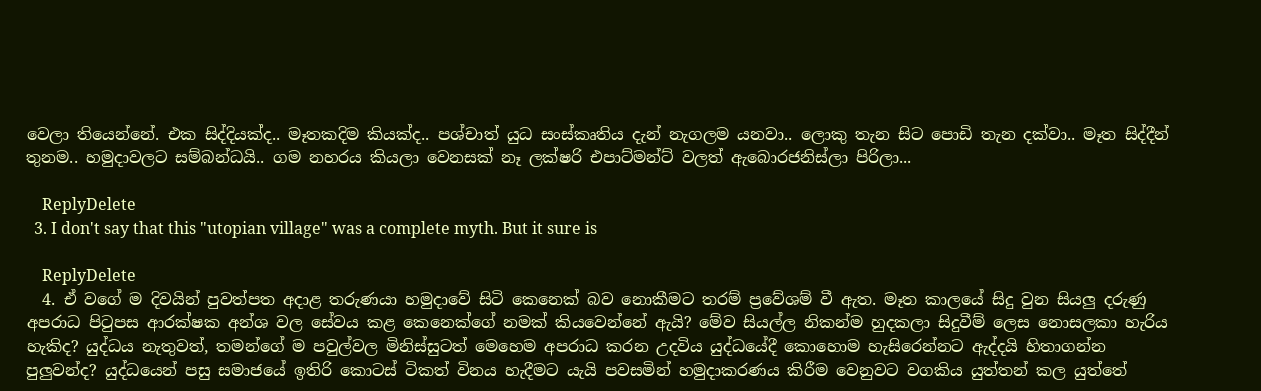වෙලා තියෙන්නේ. එක සිද්දියක්ද.. මෑතකදිම කියක්ද.. පශ්චාත් යුධ සංස්කෘතිය දැන් නැගලම යනවා.. ලොකු තැන සිට පොඩි තැන දක්වා.. මෑත සිද්දීන් තුනම.. හමුදාවලට සම්බන්ධයි.. ගම නහරය කියලා වෙනසක් නෑ ලක්ෂරි එපාට්මන්ට් වලත් ඇබොරජනිස්ලා පිරිලා...

    ReplyDelete
  3. I don't say that this "utopian village" was a complete myth. But it sure is

    ReplyDelete
  4. ඒ වගේ ම දිවයින් පුවත්පත අදාළ තරුණයා හමුදාවේ සිටි කෙනෙක් බව නොකීමට තරම් ප්‍රවේශම් වී ඇත. මෑත කාලයේ සිදු වුන සියලු දරුණු අපරාධ පිටුපස ආරක්ෂක අන්ශ වල සේවය කළ කෙනෙක්ගේ නමක් කියවෙන්නේ ඇයි? මේව සියල්ල නිකන්ම හුදකලා සිදුවීම් ලෙස නොසලකා හැරිය හැකිද? යුද්ධය නැතුවත්, තමන්ගේ ම පවුල්වල මිනිස්සුටත් මෙහෙම අපරාධ කරන උදවිය යුද්ධයේදී කොහොම හැසිරෙන්නට ඇද්දයි හිතාගන්න පුලුවන්ද? යුද්ධයෙන් පසු සමාජයේ ඉතිරි කොටස් ටිකත් විනය හැදීමට යැයි පවසමින් හමුදාකරණය කිරීම වෙනුවට වගකිය යුත්තන් කල යුත්තේ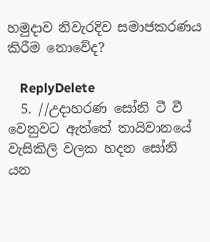හමුදාව නිවැරදිව සමාජකරණය කිරීම නොවේද?

    ReplyDelete
  5. //උදාහරණ සෝනි ටී වී වෙනුවට ඇත්තේ තායිවානයේ වැසිකිලි වලක හදන සෝනි යන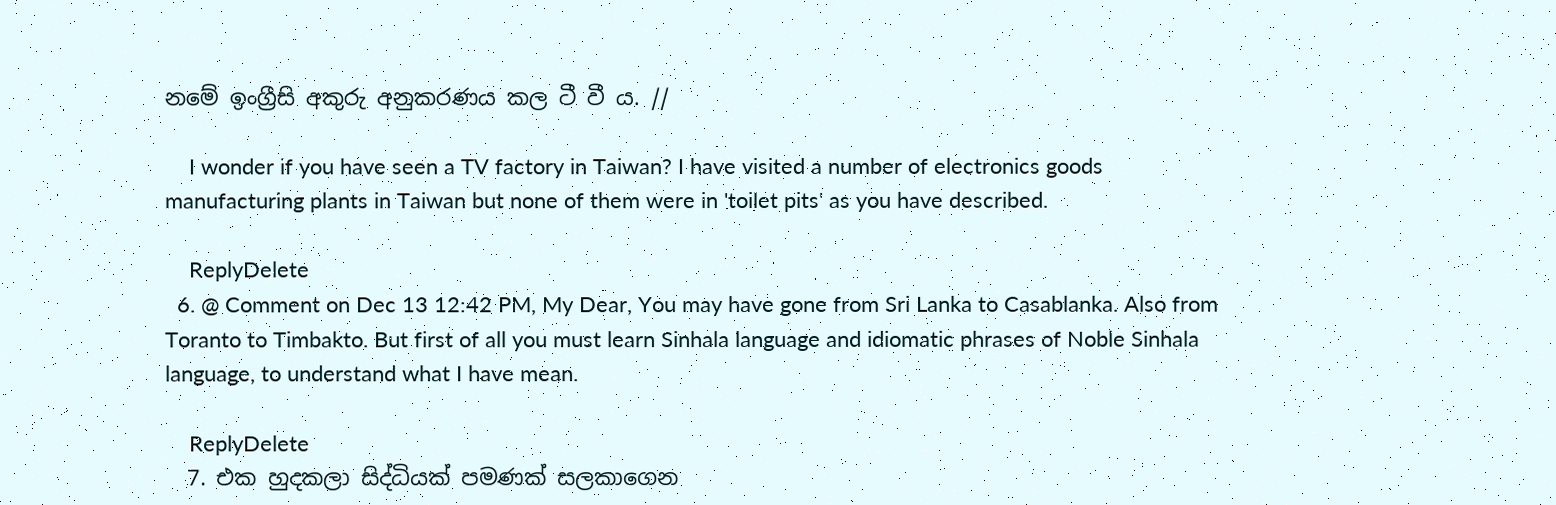නමේ ඉංග්‍රීසි අකුරු අනුකරණය කල ටී වී ය. //

    I wonder if you have seen a TV factory in Taiwan? I have visited a number of electronics goods manufacturing plants in Taiwan but none of them were in 'toilet pits' as you have described.

    ReplyDelete
  6. @ Comment on Dec 13 12:42 PM, My Dear, You may have gone from Sri Lanka to Casablanka. Also from Toranto to Timbakto. But first of all you must learn Sinhala language and idiomatic phrases of Noble Sinhala language, to understand what I have mean.

    ReplyDelete
  7. එක හුදකලා සිද්ධියක් පමණක් සලකාගෙන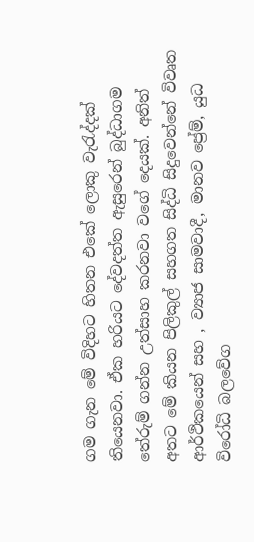ගම ගැන මේ විදිහට හිතන එකේ ලොකු වැරැද්දක් තියෙනවා. ඒක හරියට දේවදත්ත ඇසුරෙන් බුද්ධාගම තේරුම් ගන්න උත්සාහ කරනවා වගේ දෙයක්. අනිත් අතට මේ කියන පිලිකුල් සහගත සිද්ධි සිදුවෙන්නේ විවෘත ආර්ථිකයෙන් සහ , ව්‍යාජ සාමවාදී, මානව ප්‍රේම්, යුධ විරෝධි බලවේග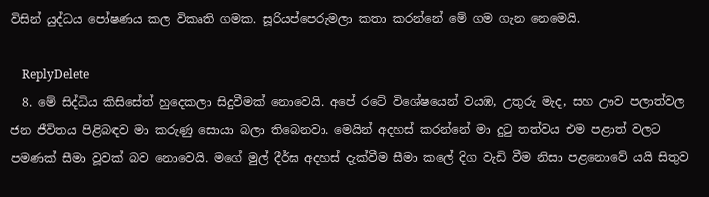විසින් යුද්ධය පෝෂණය කල විකෘති ගමක. සූරියප්පෙරුමලා කතා කරන්නේ මේ ගම ගැන නෙමෙයි.

    ReplyDelete
  8. මේ සිද්ධිය කිසිසේත් හුදෙකලා සිදුවීමක් නොවෙයි. අපේ රටේ විශේෂයෙන් වයඹ, උතුරු මැද, සහ ඌව පලාත්වල ජන ජීවිතය පිළිබඳව මා කරුණු සොයා බලා තිබෙනවා. මෙයින් අදහස් කරන්නේ මා දුටු තත්වය එම පළාත් වලට පමණක් සීමා වූවක් බව නොවෙයි. මගේ මුල් දීර්ඝ අදහස් දැක්වීම සීමා කලේ දිග වැඩි වීම නිසා පළනොවේ යයි සිතුව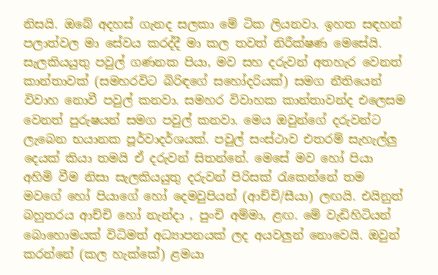නිසයි. ඔබේ අදහස් ගැනද සලකා මේ ටික ලියනවා. ඉහත සඳහන් පලාත්වල මා සේවය කරද්දී මා කල තවත් නිරීක්ෂණ මෙසේයි. සැලකියයුතු පවුල් ගණනක පියා, මව සහ දරුවන් අතහැර වෙනත් කාන්තාවක් (සමහරවිට බිරිඳගේ සහෝදරියක්) සමග නීතියෙන් විවාහ නොවී පවුල් කනවා. සමහර විවාහක කාන්තාවන්ද එලෙසම වෙනත් පුරුෂයන් සමග පවුල් කනවා. මෙය ඔවුන්ගේ දරුවන්ට ලැබෙන භයානක පූර්වාදර්ශයක්. පවුල් සංස්ථාව එතරම් සැහැල්ලු දෙයක් කියා තමයි ඒ දරුවන් සිතන්නේ. මෙසේ මව හෝ පියා අහිමි වීම නිසා සැලකියයුතු දරුවන් පිරිසක් රැකෙන්නේ තම මවගේ හෝ පියාගේ හෝ දෙමවුපියන් (ආච්චි/සීයා) ලඟයි. එයිනුත් බහුතරය ආච්චි හෝ නැන්දා , පුංචි අම්මා, ළඟ. මේ වැඩිහිටියන් බොහොමයක් විධිමත් අධ්‍යාපනයක් ලද අයවලුන් නොවෙයි. ඔවුන් කරන්නේ (කල හැක්කේ) ළමයා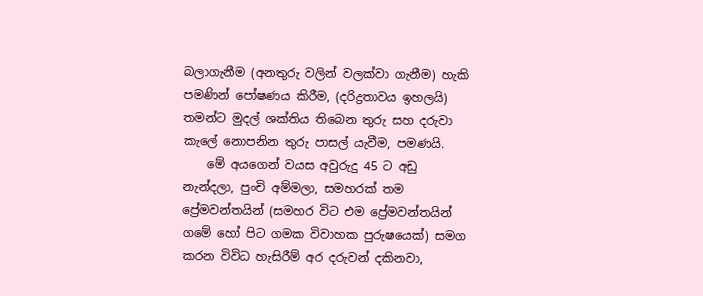බලාගැනීම (අනතුරු වලින් වලක්වා ගැනීම) හැකි පමණින් පෝෂණය කිරීම, (දරිද්‍රතාවය ඉහලයි) තමන්ට මුදල් ශක්තිය තිබෙන තුරු සහ දරුවා කැලේ නොපනින තුරු පාසල් යැවීම, පමණයි.
    මේ අයගෙන් වයස අවුරුදු 45 ට අඩු නැන්දලා, පුංචි අම්මලා, සමහරක් තම ප්‍රේමවන්තයින් (සමහර විට එම ප්‍රේමවන්තයින් ගමේ හෝ පිට ගමක විවාහක පුරුෂයෙක්) සමග කරන විවිධ හැසිරීම් අර දරුවන් දකිනවා,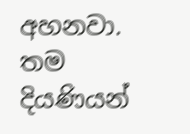අහනවා. තම දියණියන්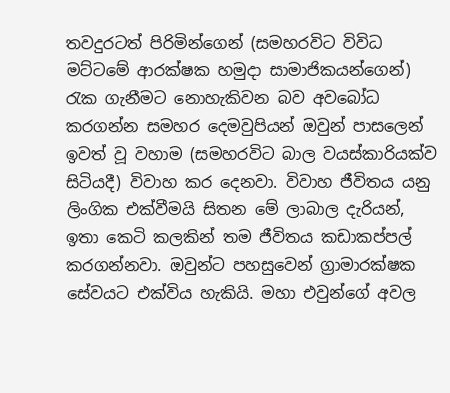තවදුරටත් පිරිමින්ගෙන් (සමහරවිට විවිධ මට්ටමේ ආරක්ෂක හමුදා සාමාජිකයන්ගෙන්) රැක ගැනීමට නොහැකිවන බව අවබෝධ කරගන්න සමහර දෙමවුපියන් ඔවුන් පාසලෙන් ඉවත් වූ වහාම (සමහරවිට බාල වයස්කාරියක්ව සිටියදී) විවාහ කර දෙනවා. විවාහ ජීවිතය යනු ලිංගික එක්වීමයි සිතන මේ ලාබාල දැරියන්, ඉතා කෙටි කලකින් තම ජීවිතය කඩාකප්පල් කරගන්නවා. ඔවුන්ට පහසුවෙන් ග්‍රාමාරක්ෂක සේවයට එක්විය හැකියි. මහා එවුන්ගේ අවල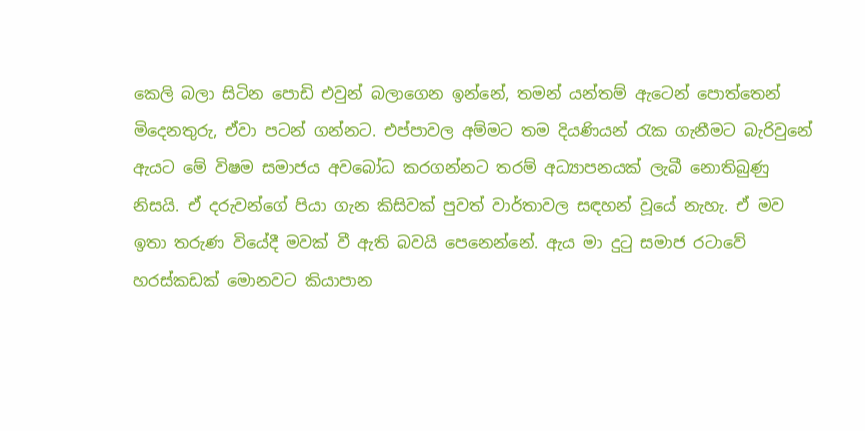කෙලි බලා සිටින පොඩි එවුන් බලාගෙන ඉන්නේ, තමන් යන්තම් ඇටෙන් පොත්තෙන් මිදෙනතුරු, ඒවා පටන් ගන්නට. එප්පාවල අම්මට තම දියණියන් රැක ගැනීමට බැරිවුනේ ඇයට මේ විෂම සමාජය අවබෝධ කරගන්නට තරම් අධ්‍යාපනයක් ලැබී නොතිබුණු නිසයි. ඒ දරුවන්ගේ පියා ගැන කිසිවක් පුවත් වාර්තාවල සඳහන් වූයේ නැහැ. ඒ මව ඉතා තරුණ වියේදී මවක් වී ඇති බවයි පෙනෙන්නේ. ඇය මා දුටු සමාජ රටාවේ හරස්කඩක් මොනවට කියාපාන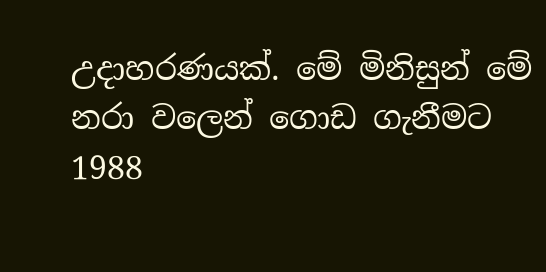උදාහරණයක්. මේ මිනිසුන් මේ නරා වලෙන් ගොඩ ගැනීමට 1988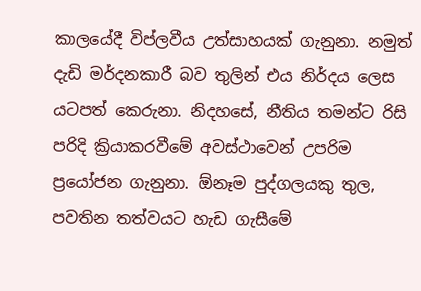කාලයේදී විප්ලවීය උත්සාහයක් ගැනුනා. නමුත් දැඩි මර්දනකාරී බව තුලින් එය නිර්දය ලෙස යටපත් කෙරුනා. නිදහසේ, නීතිය තමන්ට රිසි පරිදි ක්‍රියාකරවීමේ අවස්ථාවෙන් උපරිම ප්‍රයෝජන ගැනුනා. ඕනෑම පුද්ගලයකු තුල, පවතින තත්වයට හැඩ ගැසීමේ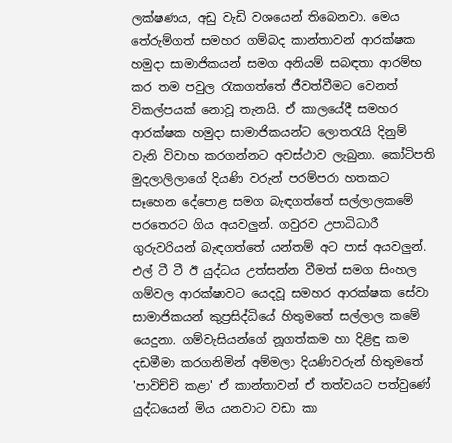ලක්ෂණය, අඩු වැඩි වශයෙන් තිබෙනවා. මෙය තේරුම්ගත් සමහර ගම්බද කාන්තාවන් ආරක්ෂක හමුදා සාමාජිකයන් සමග අනියම් සබඳතා ආරම්භ කර තම පවුල රැකගත්තේ ජීවත්වීමට වෙනත් විකල්පයක් නොවූ තැනයි. ඒ කාලයේදී සමහර ආරක්ෂක හමුදා සාමාජිකයන්ට ලොතරැයි දිනුම් වැනි විවාහ කරගන්නට අවස්ථාව ලැබුනා. කෝටිපති මුදලාලිලාගේ දියණි වරුන් පරම්පරා හතකට සෑහෙන දේපොළ සමග බැඳගත්තේ සල්ලාලකමේ පරතෙරට ගිය අයවලුන්. ගවුරව උපාධිධාරී ගුරුවරියන් බැඳගත්තේ යන්තම් අට පාස් අයවලුන්. එල් ටී ටී ඊ යුද්ධය උත්සන්න වීමත් සමග සිංහල ගම්වල ආරක්ෂාවට යෙදවූ සමහර ආරක්ෂක සේවා සාමාජිකයන් කුප්‍රසිද්ධියේ හිතුමතේ සල්ලාල කමේ යෙදුනා. ගම්වැසියන්ගේ නූගත්කම හා දිළිඳු කම දඩමීමා කරගනිමින් අම්මලා දියණිවරුන් හිතුමතේ 'පාවිච්චි කළා' ඒ කාන්තාවන් ඒ තත්වයට පත්වුණේ යුද්ධයෙන් මිය යනවාට වඩා කා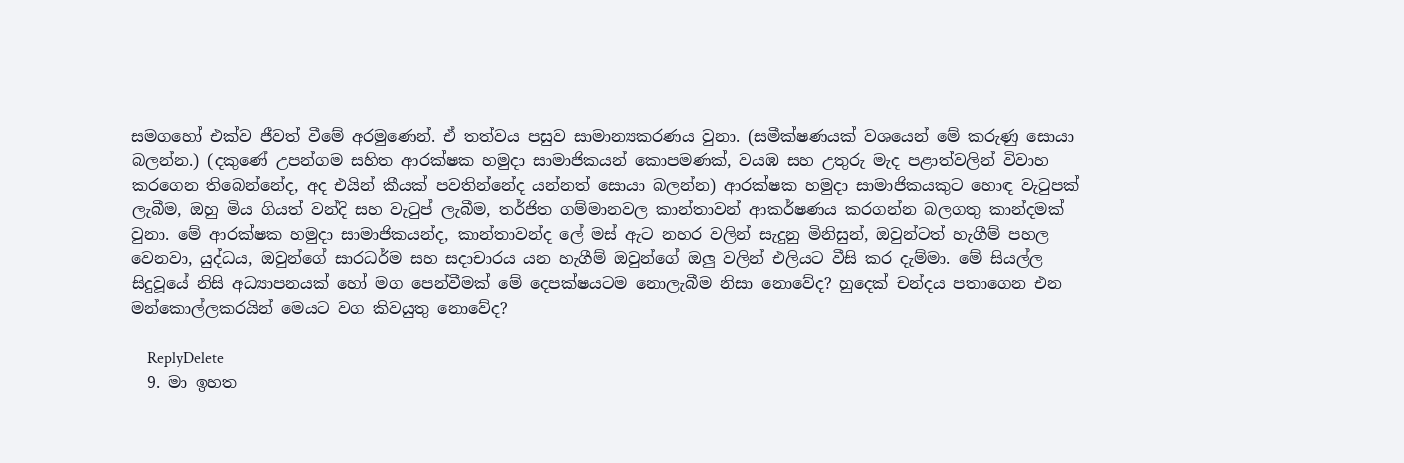සමගහෝ එක්ව ජීවත් වීමේ අරමුණෙන්. ඒ තත්වය පසුව සාමාන්‍යකරණය වුනා. (සමීක්ෂණයක් වශයෙන් මේ කරුණු සොයා බලන්න.) (දකුණේ උපන්ගම සහිත ආරක්ෂක හමුදා සාමාජිකයන් කොපමණක්, වයඹ සහ උතුරු මැද පළාත්වලින් විවාහ කරගෙන තිබෙන්නේද, අද එයින් කීයක් පවතින්නේද යන්නත් සොයා බලන්න) ආරක්ෂක හමුදා සාමාජිකයකුට හොඳ වැටුපක් ලැබීම, ඔහු මිය ගියත් වන්දි සහ වැටුප් ලැබීම, තර්ජිත ගම්මානවල කාන්තාවන් ආකර්ෂණය කරගන්න බලගතු කාන්දමක් වුනා. මේ ආරක්ෂක හමුදා සාමාජිකයන්ද, කාන්තාවන්ද ලේ මස් ඇට නහර වලින් සැදුනු මිනිසුන්, ඔවුන්ටත් හැගීම් පහල වෙනවා, යුද්ධය, ඔවුන්ගේ සාරධර්ම සහ සදාචාරය යන හැගීම් ඔවුන්ගේ ඔලු වලින් එලියට වීසි කර දැම්මා. මේ සියල්ල සිදුවූයේ නිසි අධ්‍යාපනයක් හෝ මග පෙන්වීමක් මේ දෙපක්ෂයටම නොලැබීම නිසා නොවේද? හුදෙක් චන්දය පතාගෙන එන මන්කොල්ලකරයින් මෙයට වග කිවයුතු නොවේද?

    ReplyDelete
  9. මා ඉහත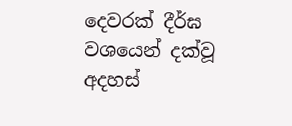දෙවරක් දීර්ඝ වශයෙන් දක්වූ අදහස්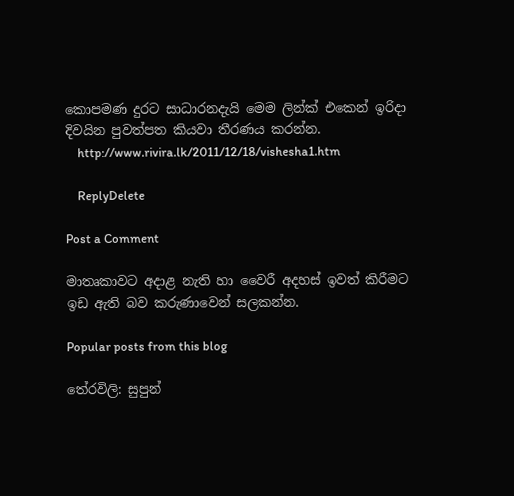කොපමණ දුරට සාධාරනදැයි මෙම ලින්ක් එකෙන් ඉරිදා දිවයින පුවත්පත කියවා තීරණය කරන්න.
    http://www.rivira.lk/2011/12/18/vishesha1.htm

    ReplyDelete

Post a Comment

මාතෘකාවට අදාළ නැති හා වෛරී අදහස් ඉවත් කිරීමට ඉඩ ඇති බව කරුණාවෙන් සලකන්න.

Popular posts from this blog

තේරවිලි: සුපුන්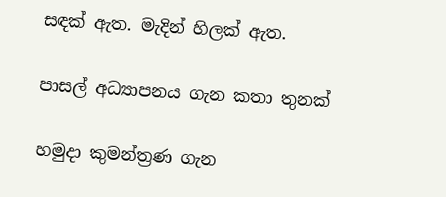සඳක් ඇත. මැදින් හිලක් ඇත.

පාසල් අධ්‍යාපනය ගැන කතා තුනක්

හමුදා කුමන්ත්‍රණ ගැන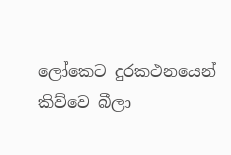ලෝකෙට දුරකථනයෙන් කිව්වෙ බීලා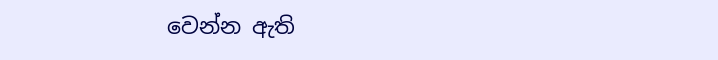වෙන්න ඇති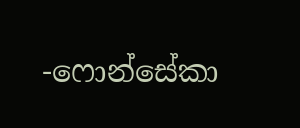-ෆොන්සේකා